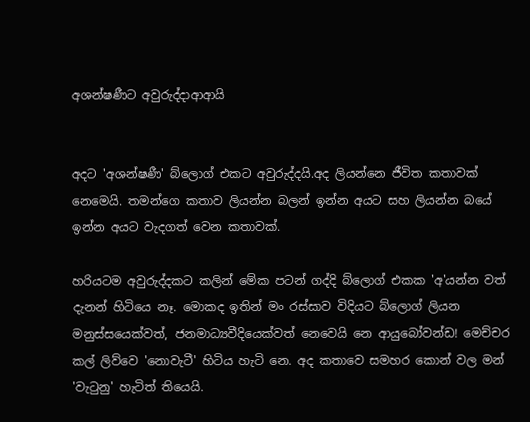අශන්ෂණීට අවුරුද්දාආආයි


අදට 'අශන්ෂණී' බ්ලොග් එකට අවුරුද්දයි.අද ලියන්නෙ ජීවිත කතාවක් නෙමෙයි. තමන්ගෙ කතාව ලියන්න බලන් ඉන්න අයට සහ ලියන්න බයේ ඉන්න අයට වැදගත් වෙන කතාවක්.

හරියටම අවුරුද්දකට කලින් මේක පටන් ගද්දි බ්ලොග් එකක 'අ'යන්න වත් දැනන් හිටියෙ නෑ. මොකද ඉතින් මං රස්සාව විදියට බ්ලොග් ලියන මනුස්සයෙක්වත්, ජනමාධ්‍යවීදියෙක්වත් නෙවෙයි නෙ ආයුබෝවන්ඩ! මෙච්චර කල් ලිව්වෙ 'නොවැටී' හිටිය හැටි නෙ. අද කතාවෙ සමහර කොන් වල මන් 'වැටුනු' හැටිත් තියෙයි.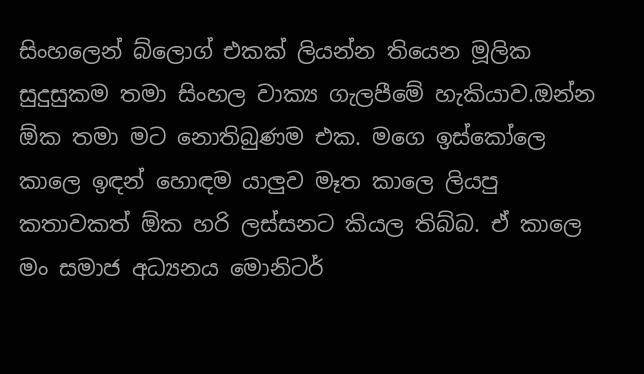සිංහලෙන් බ්ලොග් එකක් ලියන්න තියෙන මූලික සුදුසුකම තමා සිංහල වාක්‍ය ගැලපීමේ හැකියාව.ඔන්න ඕක තමා මට නොතිබුණම එක. මගෙ ඉස්කෝලෙ කාලෙ ඉඳන් හොඳම යාලුව මෑත කාලෙ ලියපු කතාවකත් ඕක හරි ලස්සනට කියල තිබ්බ. ඒ කාලෙ මං සමාජ අධ්‍යනය මොනිටර්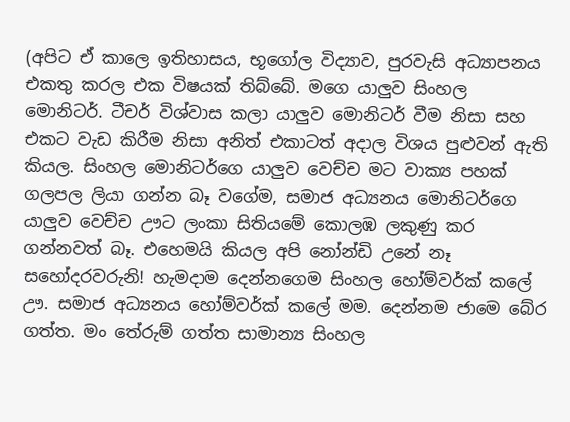(අපිට ඒ කාලෙ ඉතිහාසය, භූගෝල විද්‍යාව, පුරවැසි අධ්‍යාපනය එකතු කරල එක විෂයක් තිබ්බේ. මගෙ යාලුව සිංහල මොනිටර්. ටීචර් විශ්වාස කලා යාලුව මොනිටර් වීම නිසා සහ එකට වැඩ කිරීම නිසා අනිත් එකාටත් අදාල විශය පුළුවන් ඇති කියල. සිංහල මොනිටර්ගෙ යාලුව වෙච්ච මට වාක්‍ය පහක් ගලපල ලියා ගන්න බෑ වගේම, සමාජ අධ්‍යනය මොනිටර්ගෙ යාලුව වෙච්ච ඌට ලංකා සිතියමේ කොලඹ ලකුණු කර ගන්නවත් බෑ. එහෙමයි කියල අපි නෝන්ඩි උනේ නෑ සහෝදරවරුනි! හැමදාම දෙන්නගෙම සිංහල හෝම්වර්ක් කලේ ඌ. සමාජ අධ්‍යනය හෝම්වර්ක් කලේ මම. දෙන්නම ජාමෙ බේර ගත්ත. මං තේරුම් ගත්ත සාමාන්‍ය සිංහල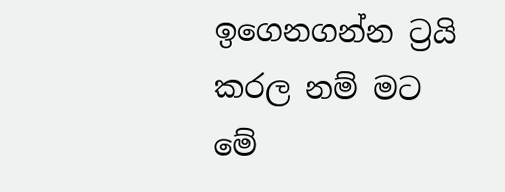ඉගෙනගන්න ට්‍රයි කරල නම් මට මේ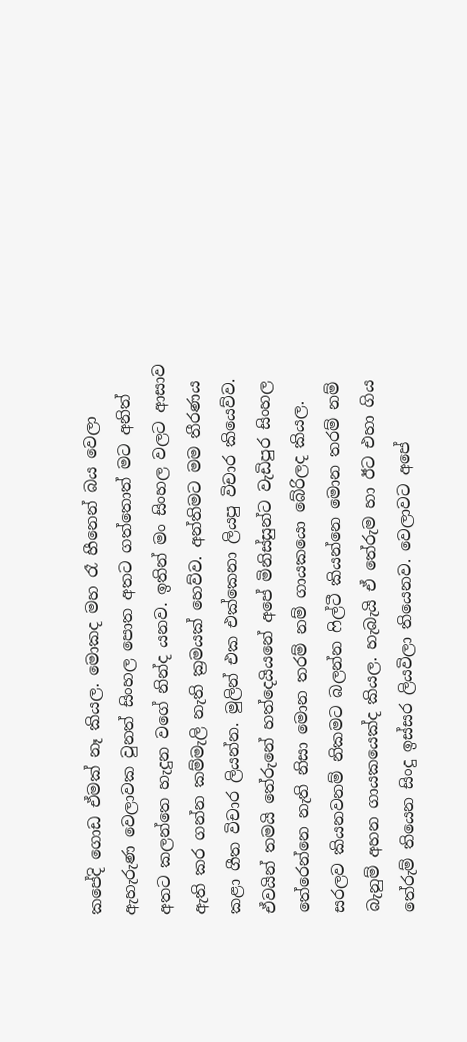කපේදි ගොඩ ඒමක් නෑ කියල. මොකද මහ රෑ හීනෙන් බය වෙලා ඇහැරුණ වෙලාවක වුනත් සිංහල පොත අතට ගත්තොත් මට අනිත් අතට කලන්තෙ හැදුන වගේ නින්ද යනව. ඉතින් මං සිංහල වලට ආසාව ඇති කර ගන්න කම්මැලි නැති ක්‍රමයක් හෙව්ව. අන්තිමට මම තීරණය කළා ගීත විචාර ලියන්න. මුලින් එක එක්කෙනා ලියපු විචාර කියෙව්ව. ඒවයින් තමයි තේරුනේ හත්දෙයියනේ අපේ මිනිස්සුන්ට වැඩිපුර සිංහල තේරෙන්නෙ නැති නිසා මොන තරම් නම් ගායකයො බේරිලද කියල.  සරලව කියනවනම් නිකමට බලන්න ෆිල්ටී කියන්නෙ මොන තරම් නම් බැනුම් අහන ගායකයෙක්ද කියල. හැබැයි ඒ තේරුම හා ඊට එහා ගිය තේරුම් තියෙන සිංදු ඉස්සර ලියවිලා තියෙනව. වෙලාවට අපේ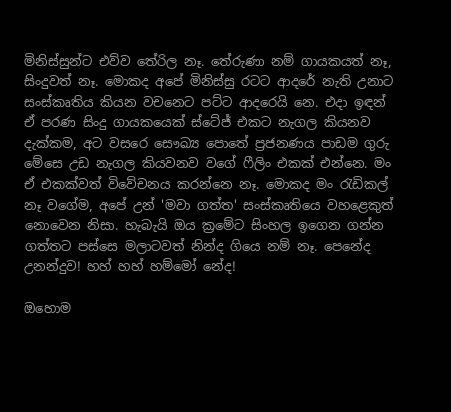මිනිස්සුන්ට එව්ව තේරිල නෑ. තේරුණා නම් ගායකයත් නෑ, සිංදුවත් නෑ. මොකද අපේ මිනිස්සු රටට ආදරේ නැති උනාට සංස්කෘතිය කියන වචනෙට පට්ට ආදරෙයි නෙ. එදා ඉඳන් ඒ පරණ සිංදු ගායකයෙක් ස්ටේජ් එකට නැගල කියනව දැක්කම, අට වසරෙ සෞඛ්‍ය පොතේ ප්‍රජනණය පාඩම ගුරු මේසෙ උඩ නැගල කියවනව වගේ ෆීලිං එකක් එන්නෙ. මං ඒ එකක්වත් විවේචනය කරන්නෙ නෑ. මොකද මං රැඩිකල් නෑ වගේම, අපේ උන් 'මවා ගත්ත' සංස්කෘතියෙ වහළෙකුත් නොවෙන නිසා. හැබැයි ඔය ක්‍රමේට සිංහල ඉගෙන ගන්න ගත්තට පස්සෙ මලාටවත් නින්ද ගියෙ නම් නෑ. පෙනේද උනන්දුව! හහ් හහ් හම්මෝ නේද!

ඔහොම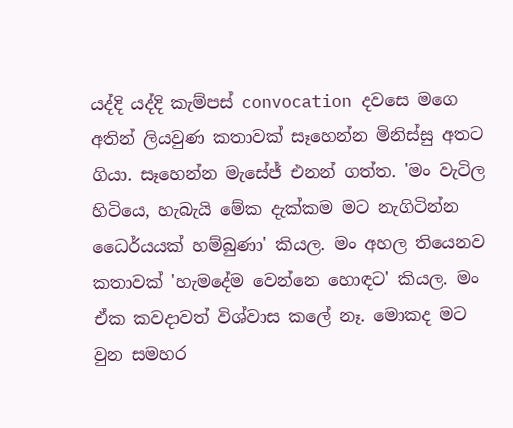යද්දි යද්දි කැම්පස් convocation දවසෙ මගෙ අතින් ලියවුණ කතාවක් සෑහෙන්න මිනිස්සු අතට ගියා. සෑහෙන්න මැසේජ් එනන් ගත්ත. 'මං වැටිල හිටියෙ, හැබැයි මේක දැක්කම මට නැගිටින්න ධෛර්යයක් හම්බුණා' කියල. මං අහල තියෙනව කතාවක් 'හැමදේම වෙන්නෙ හොඳට' කියල. මං ඒක කවදාවත් විශ්වාස කලේ නෑ. මොකද මට වුන සමහර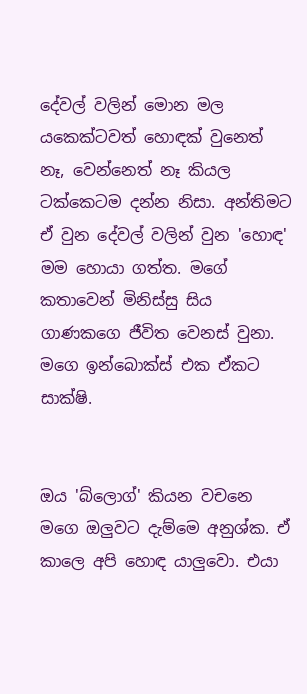දේවල් වලින් මොන මල යකෙක්ටවත් හොඳක් වුනෙත් නෑ, වෙන්නෙත් නෑ කියල ටක්කෙටම දන්න නිසා. අන්තිමට ඒ වුන දේවල් වලින් වුන 'හොඳ' මම හොයා ගත්ත. මගේ කතාවෙන් මිනිස්සු සිය ගාණකගෙ ජීවිත වෙනස් වුනා. මගෙ ඉන්බොක්ස් එක ඒකට සාක්ෂි.


ඔය 'බ්ලොග්' කියන වචනෙ මගෙ ඔලුවට දැම්මෙ අනුශ්ක. ඒ කාලෙ අපි හොඳ යාලුවො. එයා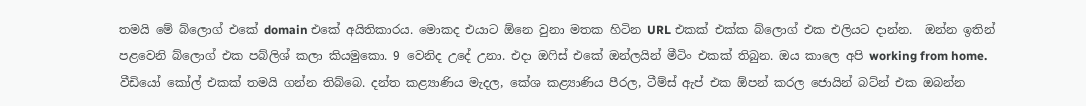තමයි මේ බ්ලොග් එකේ domain එකේ අයිතිකාරය. මොකද එයාට ඕනෙ වුනා මතක හිටින URL එකක් එක්ක බ්ලොග් එක එලියට දාන්න.  ඔන්න ඉතින් පළවෙනි බ්ලොග් එක පබ්ලිශ් කලා කියමුකො. 9 වෙනිද උදේ උනා. එදා ඔෆිස් එකේ ඔන්ලයින් මීටිං එකක් තිබුන. ඔය කාලෙ අපි working from home. වීඩියෝ කෝල් එකක් තමයි ගන්න තිබ්බෙ. දන්ත කළ්‍යාණිය මැදල, කේශ කළ්‍යාණිය පීරල, ටීම්ස් ඇප් එක ඕපන් කරල ජොයින් බට්න් එක ඔබන්න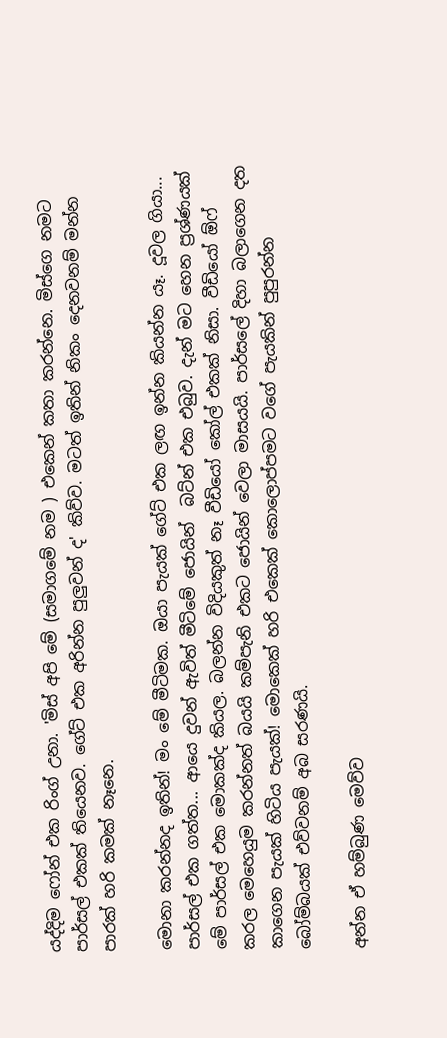යද්දිම ෆෝන් එක රිංග් උනා. 'මිස් අපි මේ (සමාගමේ නම ) එකෙන් කතා කරන්නෙ. මිස්ගෙ නමට පාර්සල් එකක් තියෙනව. ගේට් එක අරින්න පුලුවන් ද' කිව්ව. මටත් ඉතින් නිකං දෙනවනම් මන්න පාරක් හරි කමක් නෑනෙ.

මොනා කරන්නද ඉතින්! මං මේ මීටිමක. ඔයා පැයක් ගේට් එක ලඟ ඉන්න කියන්න යෑ. දූවල ගියා... පාර්සල් එක ගත්ත... ආයෙ දුවන් ඇවිත් මීටිමේ ජොයින්  බට්න් එක එබුව. දැන් මට හෙන ප්‍රශ්ණයක් මේ පාර්සල් එක මොකක්ද කියල. බලන්න විදියකුත් නෑ වීඩියෝ කෝල් එකක් නිසා. වීඩියෝ ඕෆ් කරල මෙහෙයුම කරන්නත් බයයි කම්පැනි එකට ජොයින් වෙලා මාසයයි. පාර්සලේ දිහා බලාගෙන දත කාගෙන පැයක් හිටිය පැයක්! මොකෙක් හරි එකෙක් කොලොප්පමට වගේ පැයකින් පුපුරන්න බෝම්බයක් එව්වනම් අබ සරණයි.

අන්න ඒ හම්බුණ මෙව්ව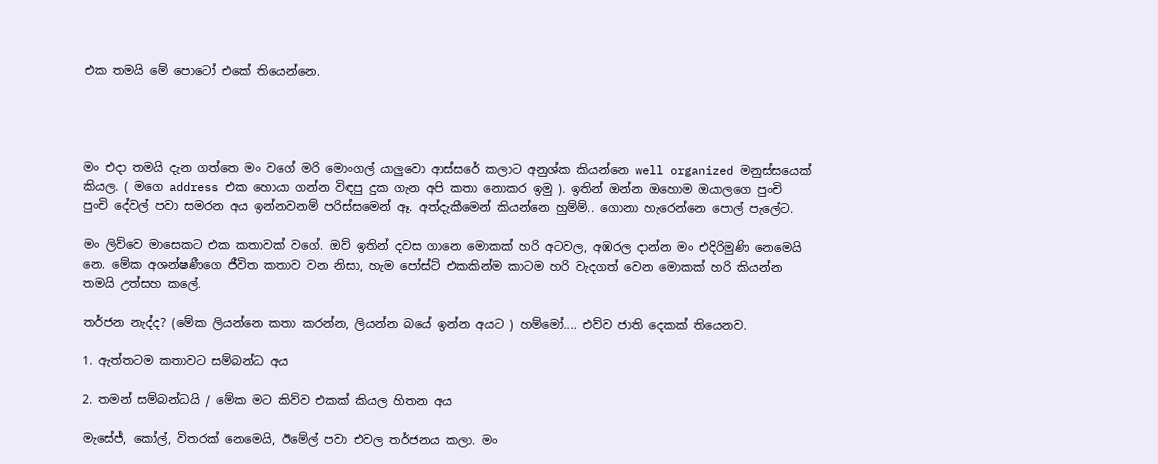එක තමයි මේ පොටෝ එකේ තියෙන්නෙ.




මං එදා තමයි දැන ගත්තෙ මං වගේ මරි මොංගල් යාලුවො ආස්සරේ කලාට අනුශ්ක කියන්නෙ well organized මනුස්සයෙක් කියල. ( මගෙ address එක හොයා ගන්න විඳපු දුක ගැන අපි කතා නොකර ඉමු ). ඉතින් ඔන්න ඔහොම ඔයාලගෙ පුංචි පුංචි දේවල් පවා සමරන අය ඉන්නවනම් පරිස්සමෙන් ඈ. අත්දැකීමෙන් කියන්නෙ හුම්ම්.. ගොනා හැරෙන්නෙ පොල් පැලේට.

මං ලිව්වෙ මාසෙකට එක කතාවක් වගේ. ඔව් ඉතින් දවස ගානෙ මොකක් හරි අටවල, අඹරල දාන්න මං එදිරිමුණි නෙමෙයි නෙ. මේක අශන්ෂණීගෙ ජීවිත කතාව වන නිසා, හැම පෝස්ට් එකකින්ම කාටම හරි වැදගත් වෙන මොකක් හරි කියන්න තමයි උත්සහ කලේ.

තර්ජන නැද්ද? (මේක ලියන්නෙ කතා කරන්න, ලියන්න බයේ ඉන්න අයට ) හම්මෝ.... එව්ව ජාති දෙකක් තියෙනව.

1. ඇත්තටම කතාවට සම්බන්ධ අය

2. තමන් සම්බන්ධයි / මේක මට කිව්ව එකක් කියල හිතන අය

මැසේජ්, කෝල්, විතරක් නෙමෙයි, ඊමේල් පවා එවල තර්ජනය කලා. මං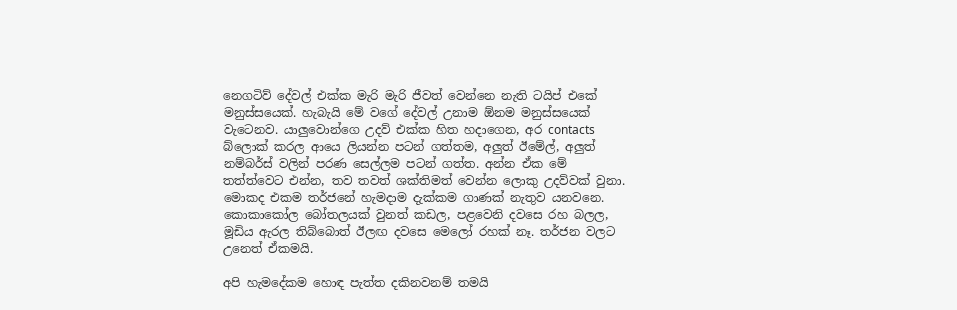නෙගටිව් දේවල් එක්ක මැරි මැරි ජීවත් වෙන්නෙ නැති ටයිප් එකේ මනුස්සයෙක්. හැබැයි මේ වගේ දේවල් උනාම ඕනම මනුස්සයෙක් වැටෙනව. යාලුවොන්ගෙ උදව් එක්ක හිත හදාගෙන, අර contacts බ්ලොක් කරල ආයෙ ලියන්න පටන් ගත්තම, අලුත් ඊමේල්, අලුත් නම්බර්ස් වලින් පරණ සෙල්ලම පටන් ගත්ත. අන්න ඒක මේ තත්ත්වෙට එන්න, තව තවත් ශක්තිමත් වෙන්න ලොකු උදව්වක් වුනා. මොකද එකම තර්ජනේ හැමදාම දැක්කම ගාණක් නැතුව යනවනෙ. කොකාකෝල බෝතලයක් වුනත් කඩල, පළවෙනි දවසෙ රහ බලල, මූඩිය ඇරල තිබ්බොත් ඊලඟ දවසෙ මෙලෝ රහක් නෑ. තර්ජන වලට උනෙත් ඒකමයි.

අපි හැමදේකම හොඳ පැත්ත දකිනවනම් තමයි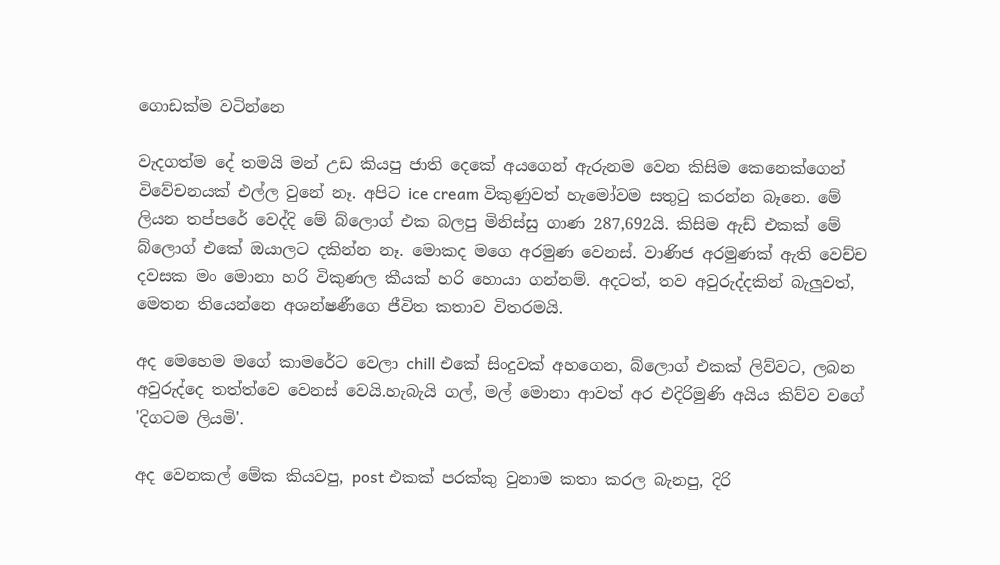ගොඩක්ම වටින්නෙ

වැදගත්ම දේ තමයි මන් උඩ කියපු ජාති දෙකේ අයගෙන් ඇරුනම වෙන කිසිම කෙනෙක්ගෙන් විවේචනයක් එල්ල වුනේ නෑ. අපිට ice cream විකුණුවත් හැමෝවම සතුටු කරන්න බෑනෙ. මේ ලියන තප්පරේ වෙද්දි මේ බ්ලොග් එක බලපු මිනිස්සු ගාණ 287,692යි. කිසිම ඇඩ් එකක් මේ බ්ලොග් එකේ ඔයාලට දකින්න නෑ. මොකද මගෙ අරමුණ වෙනස්. වාණිජ අරමුණක් ඇති වෙච්ච දවසක මං මොනා හරි විකුණල කීයක් හරි හොයා ගන්නම්. අදටත්, තව අවුරුද්දකින් බැලුවත්, මෙතන තියෙන්නෙ අශන්ෂණීගෙ ජීවිත කතාව විතරමයි.

අද මෙහෙම මගේ කාමරේට වෙලා chill එකේ සිංදුවක් අහගෙන, බ්ලොග් එකක් ලිව්වට, ලබන අවුරුද්දෙ තත්ත්වෙ වෙනස් වෙයි.හැබැයි ගල්, මල් මොනා ආවත් අර එදිරිමුණි අයිය කිව්ව වගේ 'දිගටම ලියමි'.

අද වෙනකල් මේක කියවපු, post එකක් පරක්කු වුනාම කතා කරල බැනපු, දිරි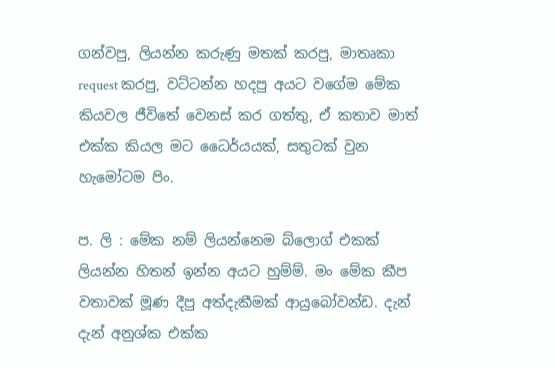ගන්වපු, ලියන්න කරුණු මතක් කරපු, මාතෘකා request කරපු, වට්ටන්න හදපු අයට වගේම මේක කියවල ජීවිතේ වෙනස් කර ගත්තු, ඒ කතාව මාත් එක්ක කියල මට ධෛර්යයක්, සතුටක් වුන හැමෝටම පිං.

ප. ලි : මේක නම් ලියන්නෙම බ්ලොග් එකක් ලියන්න හිතන් ඉන්න අයට හුම්ම්. මං මේක කීප වතාවක් මූණ දීපු අත්දැකීමක් ආයුබෝවන්ඩ. දැන් දැන් අනුශ්ක එක්ක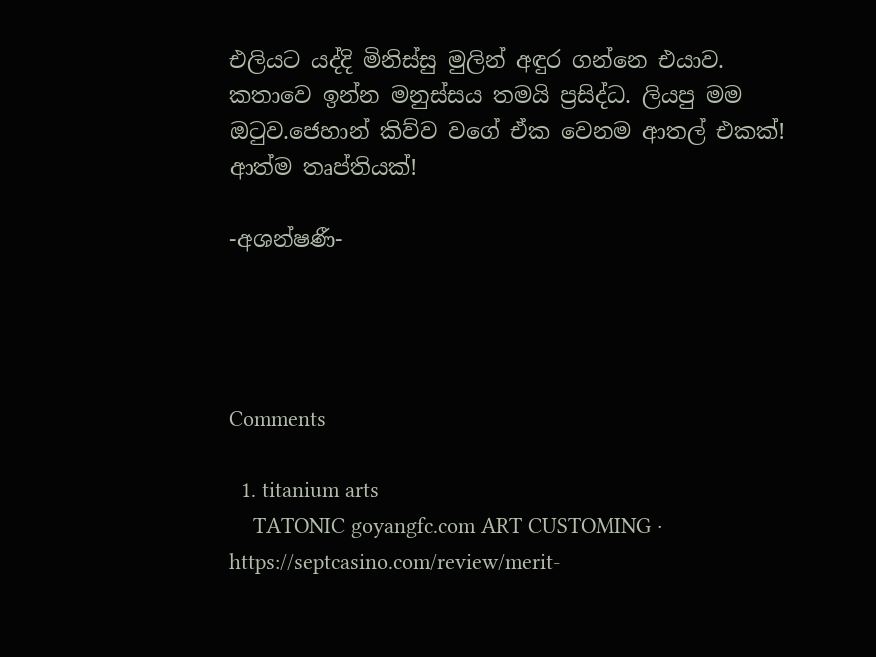එලියට යද්දි මිනිස්සු මුලින් අඳුර ගන්නෙ එයාව. කතාවෙ ඉන්න මනුස්සය තමයි ප්‍රසිද්ධ. ලියපු මම ඔටුව.ජෙහාන් කිව්ව වගේ ඒක වෙනම ආතල් එකක්! ආත්ම තෘප්තියක්!

-අශන්ෂණී-




Comments

  1. titanium arts
    TATONIC goyangfc.com ART CUSTOMING · https://septcasino.com/review/merit-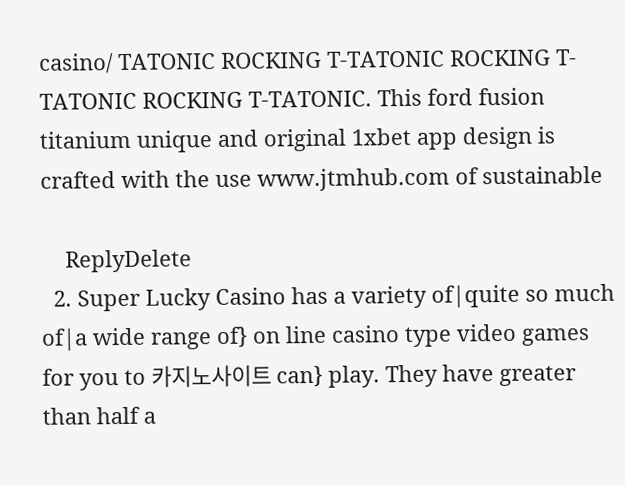casino/ TATONIC ROCKING T-TATONIC ROCKING T-TATONIC ROCKING T-TATONIC. This ford fusion titanium unique and original 1xbet app design is crafted with the use www.jtmhub.com of sustainable

    ReplyDelete
  2. Super Lucky Casino has a variety of|quite so much of|a wide range of} on line casino type video games for you to 카지노사이트 can} play. They have greater than half a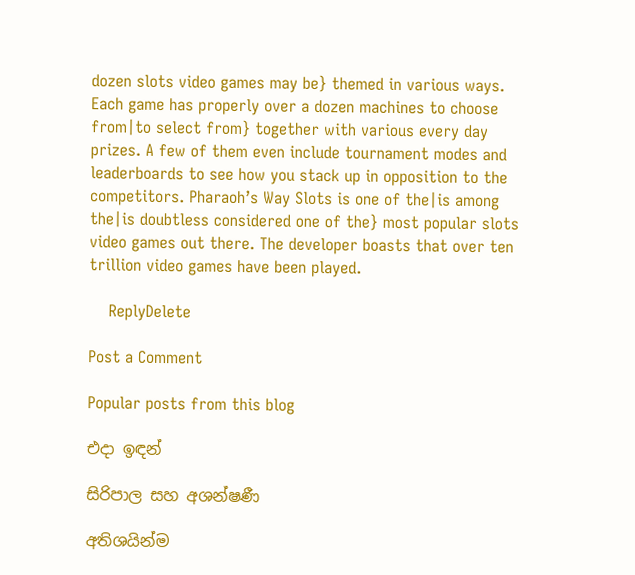dozen slots video games may be} themed in various ways. Each game has properly over a dozen machines to choose from|to select from} together with various every day prizes. A few of them even include tournament modes and leaderboards to see how you stack up in opposition to the competitors. Pharaoh’s Way Slots is one of the|is among the|is doubtless considered one of the} most popular slots video games out there. The developer boasts that over ten trillion video games have been played.

    ReplyDelete

Post a Comment

Popular posts from this blog

එදා ඉඳන්

සිරිපාල සහ අශන්ෂණී

අතිශයින්ම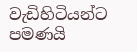වැඩිහිටියන්ට පමණයි